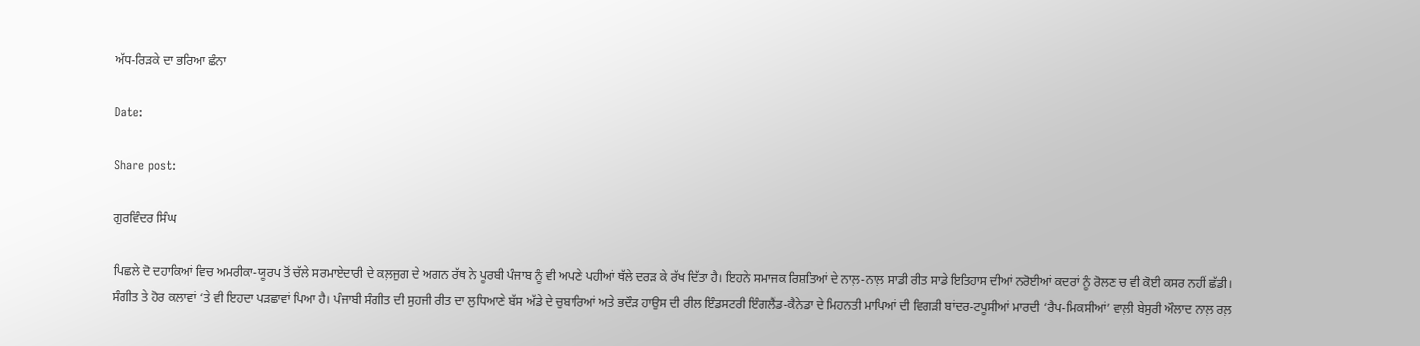ਅੱਧ-ਰਿੜਕੇ ਦਾ ਭਰਿਆ ਛੰਨਾ

Date:

Share post:

ਗੁਰਵਿੰਦਰ ਸਿੰਘ

ਪਿਛਲੇ ਦੋ ਦਹਾਕਿਆਂ ਵਿਚ ਅਮਰੀਕਾ-ਯੂਰਪ ਤੋਂ ਚੱਲੇ ਸਰਮਾਏਦਾਰੀ ਦੇ ਕਲ਼ਜੁਗ ਦੇ ਅਗਨ ਰੱਥ ਨੇ ਪੂਰਬੀ ਪੰਜਾਬ ਨੂੰ ਵੀ ਅਪਣੇ ਪਹੀਆਂ ਥੱਲੇ ਦਰੜ ਕੇ ਰੱਖ ਦਿੱਤਾ ਹੈ। ਇਹਨੇ ਸਮਾਜਕ ਰਿਸ਼ਤਿਆਂ ਦੇ ਨਾਲ਼-ਨਾਲ਼ ਸਾਡੀ ਰੀਤ ਸਾਡੇ ਇਤਿਹਾਸ ਦੀਆਂ ਨਰੋਈਆਂ ਕਦਰਾਂ ਨੂੰ ਰੋਲਣ ਚ ਵੀ ਕੋਈ ਕਸਰ ਨਹੀਂ ਛੱਡੀ। ਸੰਗੀਤ ਤੇ ਹੋਰ ਕਲਾਵਾਂ ‘ਤੇ ਵੀ ਇਹਦਾ ਪੜਛਾਵਾਂ ਪਿਆ ਹੈ। ਪੰਜਾਬੀ ਸੰਗੀਤ ਦੀ ਸੁਹਜੀ ਰੀਤ ਦਾ ਲੁਧਿਆਣੇ ਬੱਸ ਅੱਡੇ ਦੇ ਚੁਬਾਰਿਆਂ ਅਤੇ ਭਦੌੜ ਹਾਉਸ ਦੀ ਰੀਲ ਇੰਡਸਟਰੀ ਇੰਗਲੈਂਡ-ਕੈਨੇਡਾ ਦੇ ਮਿਹਨਤੀ ਮਾਪਿਆਂ ਦੀ ਵਿਗੜੀ ਬਾਂਦਰ-ਟਪੂਸੀਆਂ ਮਾਰਦੀ ‘ਰੈਪ-ਮਿਕਸੀਆਂ’ ਵਾਲ਼ੀ ਬੇਸੁਰੀ ਔਲਾਦ ਨਾਲ਼ ਰਲ਼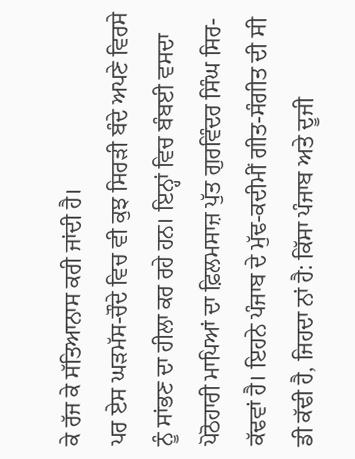ਕੇ ਰੱਜ ਕੇ ਸੱਤਿਆਨਾਸ ਕਰੀ ਜਾਂਦੀ ਹੈ।
ਪਰ ਏਸ ਘੜਮੱਸ-ਚੌਦੇ ਵਿਚ ਵੀ ਕੁਝ ਸਿਰੜੀ ਬੰਦੇ ਅਪਣੇ ਵਿਰਸੇ ਨੂੰ ਸਾਂਭਣ ਦਾ ਹੀਲਾ ਕਰ ਰਹੇ ਹਨ। ਇਨ੍ਹਾਂ ਵਿਚ ਬੰਬਈ ਵਸਦਾ ਪੋਠੋਹਾਰੀ ਮਾਪਿਆਂ ਦਾ ਫ਼ਿਲਮਸਾਜ਼ ਪੁੱਤ ਗੁਰਵਿੰਦਰ ਸਿੰਘ ਸਿਰ-ਕੱਢਵਾਂ ਹੈ। ਇਹਨੇ ਪੰਜਾਬ ਦੇ ਮੁੱਢ-ਕਦੀਮੀਂ ਗੀਤ-ਸੰਗੀਤ ਦੀ ਸੀ ਡੀ ਕੱਢੀ ਹੈ, ਜਿਹਦਾ ਨਾਂ ਹੈ: ਕਿੱਸਾ ਪੰਜਾਬ ਅਤੇ ਦੂਜੀ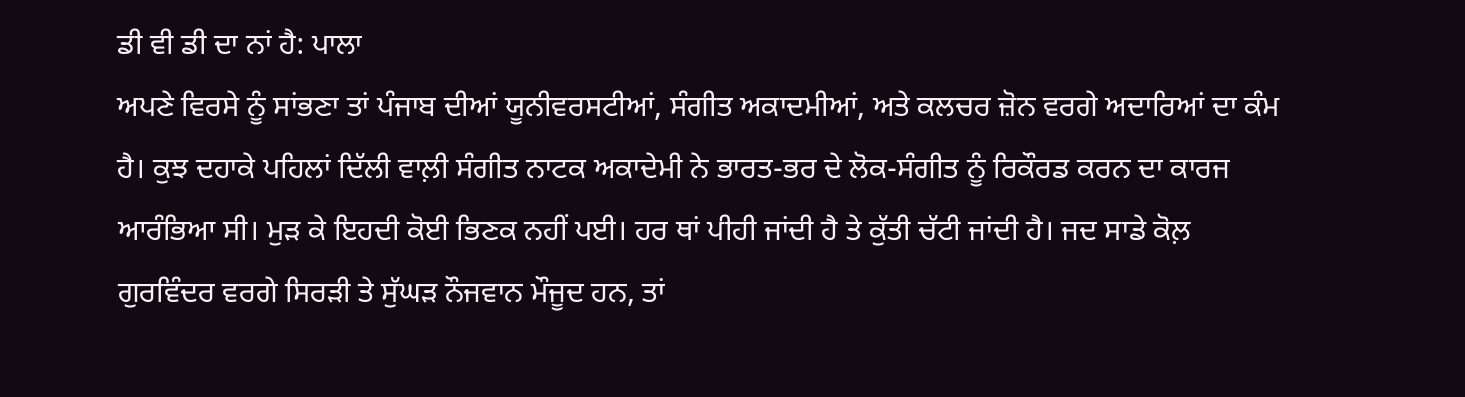ਡੀ ਵੀ ਡੀ ਦਾ ਨਾਂ ਹੈ: ਪਾਲਾ
ਅਪਣੇ ਵਿਰਸੇ ਨੂੰ ਸਾਂਭਣਾ ਤਾਂ ਪੰਜਾਬ ਦੀਆਂ ਯੂਨੀਵਰਸਟੀਆਂ, ਸੰਗੀਤ ਅਕਾਦਮੀਆਂ, ਅਤੇ ਕਲਚਰ ਜ਼ੋਨ ਵਰਗੇ ਅਦਾਰਿਆਂ ਦਾ ਕੰਮ ਹੈ। ਕੁਝ ਦਹਾਕੇ ਪਹਿਲਾਂ ਦਿੱਲੀ ਵਾਲ਼ੀ ਸੰਗੀਤ ਨਾਟਕ ਅਕਾਦੇਮੀ ਨੇ ਭਾਰਤ-ਭਰ ਦੇ ਲੋਕ-ਸੰਗੀਤ ਨੂੰ ਰਿਕੌਰਡ ਕਰਨ ਦਾ ਕਾਰਜ ਆਰੰਭਿਆ ਸੀ। ਮੁੜ ਕੇ ਇਹਦੀ ਕੋਈ ਭਿਣਕ ਨਹੀਂ ਪਈ। ਹਰ ਥਾਂ ਪੀਹੀ ਜਾਂਦੀ ਹੈ ਤੇ ਕੁੱਤੀ ਚੱਟੀ ਜਾਂਦੀ ਹੈ। ਜਦ ਸਾਡੇ ਕੋਲ਼ ਗੁਰਵਿੰਦਰ ਵਰਗੇ ਸਿਰੜੀ ਤੇ ਸੁੱਘੜ ਨੌਜਵਾਨ ਮੌਜੂਦ ਹਨ, ਤਾਂ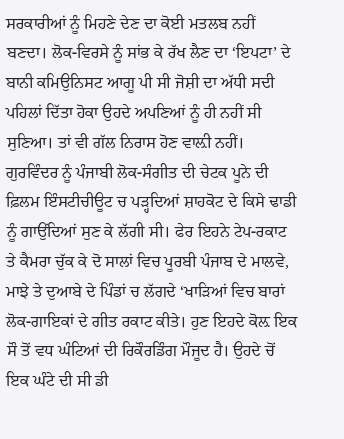ਸਰਕਾਰੀਆਂ ਨੂੰ ਮਿਹਣੇ ਦੇਣ ਦਾ ਕੋਈ ਮਤਲਬ ਨਹੀਂ ਬਣਦਾ। ਲੋਕ-ਵਿਰਸੇ ਨੂੰ ਸਾਂਭ ਕੇ ਰੱਖ ਲੈਣ ਦਾ ‘ਇਪਟਾ’ ਦੇ ਬਾਨੀ ਕਮਿਉਨਿਸਟ ਆਗੂ ਪੀ ਸੀ ਜੋਸ਼ੀ ਦਾ ਅੱਧੀ ਸਦੀ ਪਹਿਲਾਂ ਦਿੱਤਾ ਹੋਕਾ ਉਹਦੇ ਅਪਣਿਆਂ ਨੂੰ ਹੀ ਨਹੀਂ ਸੀ ਸੁਣਿਆ। ਤਾਂ ਵੀ ਗੱਲ ਨਿਰਾਸ ਹੋਣ ਵਾਲ਼ੀ ਨਹੀਂ।
ਗੁਰਵਿੰਦਰ ਨੂੰ ਪੰਜਾਬੀ ਲੋਕ-ਸੰਗੀਤ ਦੀ ਚੇਟਕ ਪੂਨੇ ਦੀ ਫ਼ਿਲਮ ਇੰਸਟੀਚੀਊਟ ਚ ਪੜ੍ਹਦਿਆਂ ਸ਼ਾਹਕੋਟ ਦੇ ਕਿਸੇ ਢਾਡੀ ਨੂੰ ਗਾਉਂਦਿਆਂ ਸੁਣ ਕੇ ਲੱਗੀ ਸੀ। ਫੇਰ ਇਹਨੇ ਟੇਪ-ਰਕਾਟ ਤੇ ਕੈਮਰਾ ਚੁੱਕ ਕੇ ਦੋ ਸਾਲਾਂ ਵਿਚ ਪੂਰਬੀ ਪੰਜਾਬ ਦੇ ਮਾਲਵੇ, ਮਾਝੇ ਤੇ ਦੁਆਬੇ ਦੇ ਪਿੰਡਾਂ ਚ ਲੱਗਦੇ ‘ਖਾੜਿਆਂ ਵਿਚ ਬਾਰਾਂ ਲੋਕ-ਗਾਇਕਾਂ ਦੇ ਗੀਤ ਰਕਾਟ ਕੀਤੇ। ਹੁਣ ਇਹਦੇ ਕੋਲ਼ ਇਕ ਸੌ ਤੋਂ ਵਧ ਘੰਟਿਆਂ ਦੀ ਰਿਕੌਰਡਿੰਗ ਮੌਜੂਦ ਹੈ। ਉਹਦੇ ਚੋਂ ਇਕ ਘੰਟੇ ਦੀ ਸੀ ਡੀ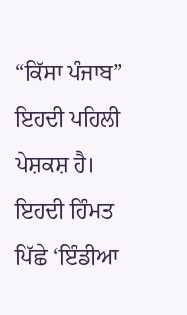“ਕਿੱਸਾ ਪੰਜਾਬ” ਇਹਦੀ ਪਹਿਲੀ ਪੇਸ਼ਕਸ਼ ਹੈ। ਇਹਦੀ ਹਿੰਮਤ ਪਿੱਛੇ ‘ਇੰਡੀਆ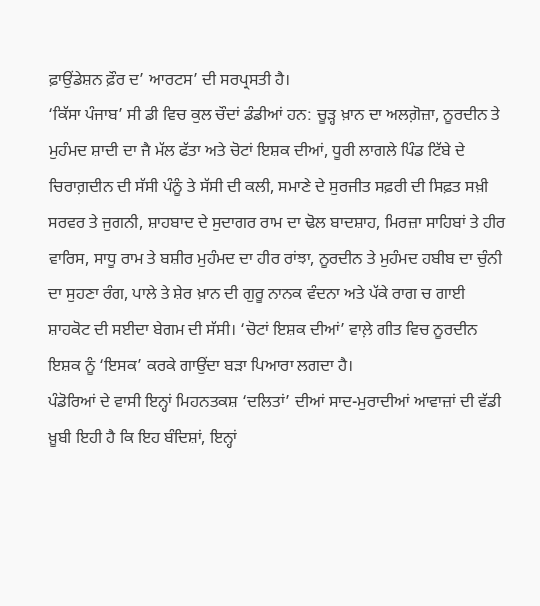ਫ਼ਾਉਂਡੇਸ਼ਨ ਫ਼ੌਰ ਦ’ ਆਰਟਸ’ ਦੀ ਸਰਪ੍ਰਸਤੀ ਹੈ।
‘ਕਿੱਸਾ ਪੰਜਾਬ’ ਸੀ ਡੀ ਵਿਚ ਕੁਲ ਚੌਦਾਂ ਡੰਡੀਆਂ ਹਨ: ਚੂੜ੍ਹ ਖ਼ਾਨ ਦਾ ਅਲਗ਼ੋਜ਼ਾ, ਨੂਰਦੀਨ ਤੇ ਮੁਹੰਮਦ ਸ਼ਾਦੀ ਦਾ ਜੈ ਮੱਲ ਫੱਤਾ ਅਤੇ ਚੋਟਾਂ ਇਸ਼ਕ ਦੀਆਂ, ਧੂਰੀ ਲਾਗਲੇ ਪਿੰਡ ਟਿੱਬੇ ਦੇ ਚਿਰਾਗ਼ਦੀਨ ਦੀ ਸੱਸੀ ਪੰਨੂੰ ਤੇ ਸੱਸੀ ਦੀ ਕਲੀ, ਸਮਾਣੇ ਦੇ ਸੁਰਜੀਤ ਸਫ਼ਰੀ ਦੀ ਸਿਫ਼ਤ ਸਖ਼ੀ ਸਰਵਰ ਤੇ ਜੁਗਨੀ, ਸ਼ਾਹਬਾਦ ਦੇ ਸੁਦਾਗਰ ਰਾਮ ਦਾ ਢੋਲ ਬਾਦਸ਼ਾਹ, ਮਿਰਜ਼ਾ ਸਾਹਿਬਾਂ ਤੇ ਹੀਰ ਵਾਰਿਸ, ਸਾਧੂ ਰਾਮ ਤੇ ਬਸ਼ੀਰ ਮੁਹੰਮਦ ਦਾ ਹੀਰ ਰਾਂਝਾ, ਨੂਰਦੀਨ ਤੇ ਮੁਹੰਮਦ ਹਬੀਬ ਦਾ ਚੁੰਨੀ ਦਾ ਸੁਹਣਾ ਰੰਗ, ਪਾਲੇ ਤੇ ਸ਼ੇਰ ਖ਼ਾਨ ਦੀ ਗੁਰੂ ਨਾਨਕ ਵੰਦਨਾ ਅਤੇ ਪੱਕੇ ਰਾਗ ਚ ਗਾਈ ਸ਼ਾਹਕੋਟ ਦੀ ਸਈਦਾ ਬੇਗਮ ਦੀ ਸੱਸੀ। ‘ਚੋਟਾਂ ਇਸ਼ਕ ਦੀਆਂ’ ਵਾਲ਼ੇ ਗੀਤ ਵਿਚ ਨੂਰਦੀਨ ਇਸ਼ਕ ਨੂੰ ‘ਇਸਕ’ ਕਰਕੇ ਗਾਉਂਦਾ ਬੜਾ ਪਿਆਰਾ ਲਗਦਾ ਹੈ।
ਪੰਡੋਰਿਆਂ ਦੇ ਵਾਸੀ ਇਨ੍ਹਾਂ ਮਿਹਨਤਕਸ਼ ‘ਦਲਿਤਾਂ’ ਦੀਆਂ ਸਾਦ-ਮੁਰਾਦੀਆਂ ਆਵਾਜ਼ਾਂ ਦੀ ਵੱਡੀ ਖ਼ੂਬੀ ਇਹੀ ਹੈ ਕਿ ਇਹ ਬੰਦਿਸ਼ਾਂ, ਇਨ੍ਹਾਂ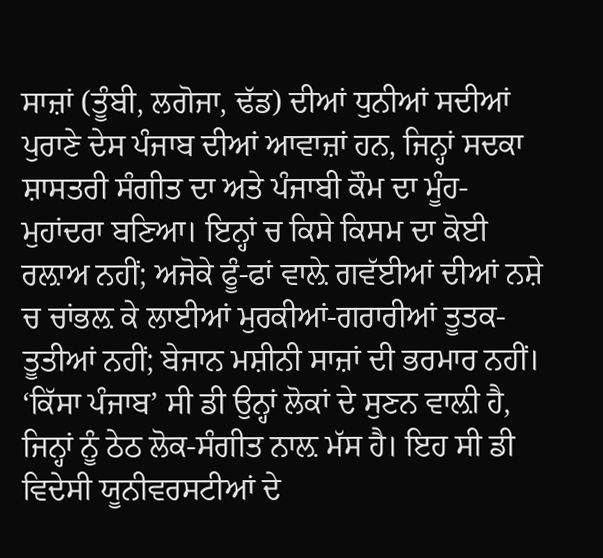ਸਾਜ਼ਾਂ (ਤੂੰਬੀ, ਲਗੋਜਾ, ਢੱਡ) ਦੀਆਂ ਧੁਨੀਆਂ ਸਦੀਆਂ ਪੁਰਾਣੇ ਦੇਸ ਪੰਜਾਬ ਦੀਆਂ ਆਵਾਜ਼ਾਂ ਹਨ, ਜਿਨ੍ਹਾਂ ਸਦਕਾ ਸ਼ਾਸਤਰੀ ਸੰਗੀਤ ਦਾ ਅਤੇ ਪੰਜਾਬੀ ਕੌਮ ਦਾ ਮੂੰਹ-ਮੁਹਾਂਦਰਾ ਬਣਿਆ। ਇਨ੍ਹਾਂ ਚ ਕਿਸੇ ਕਿਸਮ ਦਾ ਕੋਈ ਰਲ਼ਾਅ ਨਹੀਂ; ਅਜੋਕੇ ਫੂੰ-ਫਾਂ ਵਾਲ਼ੇ ਗਵੱਈਆਂ ਦੀਆਂ ਨਸ਼ੇ ਚ ਚਾਂਭਲ਼ ਕੇ ਲਾਈਆਂ ਮੁਰਕੀਆਂ-ਗਰਾਰੀਆਂ ਤੂਤਕ-ਤੂਤੀਆਂ ਨਹੀਂ; ਬੇਜਾਨ ਮਸ਼ੀਨੀ ਸਾਜ਼ਾਂ ਦੀ ਭਰਮਾਰ ਨਹੀਂ।
‘ਕਿੱਸਾ ਪੰਜਾਬ’ ਸੀ ਡੀ ਉਨ੍ਹਾਂ ਲੋਕਾਂ ਦੇ ਸੁਣਨ ਵਾਲ਼ੀ ਹੈ, ਜਿਨ੍ਹਾਂ ਨੂੰ ਠੇਠ ਲੋਕ-ਸੰਗੀਤ ਨਾਲ਼ ਮੱਸ ਹੈ। ਇਹ ਸੀ ਡੀ ਵਿਦੇਸੀ ਯੂਨੀਵਰਸਟੀਆਂ ਦੇ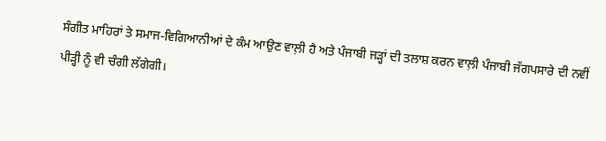ਸੰਗੀਤ ਮਾਹਿਰਾਂ ਤੇ ਸਮਾਜ-ਵਿਗਿਆਨੀਆਂ ਦੇ ਕੰਮ ਆਉਣ ਵਾਲ਼ੀ ਹੈ ਅਤੇ ਪੰਜਾਬੀ ਜੜ੍ਹਾਂ ਦੀ ਤਲਾਸ਼ ਕਰਨ ਵਾਲ਼ੀ ਪੰਜਾਬੀ ਜੱਗਪਸਾਰੇ ਦੀ ਨਵੀਂ ਪੀੜ੍ਹੀ ਨੂੰ ਵੀ ਚੰਗੀ ਲੱਗੇਗੀ।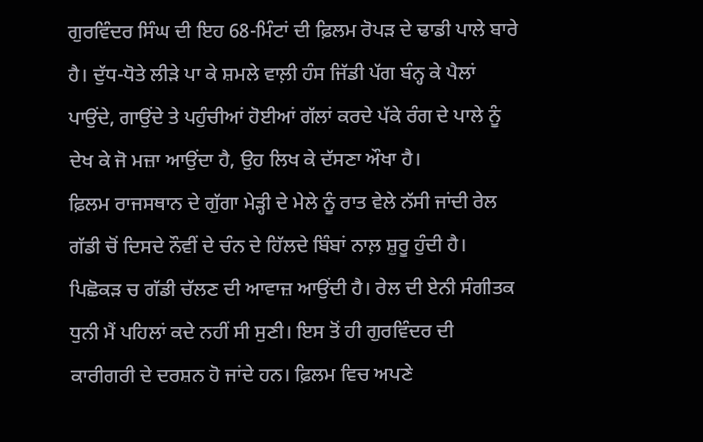ਗੁਰਵਿੰਦਰ ਸਿੰਘ ਦੀ ਇਹ 68-ਮਿੰਟਾਂ ਦੀ ਫ਼ਿਲਮ ਰੋਪੜ ਦੇ ਢਾਡੀ ਪਾਲੇ ਬਾਰੇ ਹੈ। ਦੁੱਧ-ਧੋਤੇ ਲੀੜੇ ਪਾ ਕੇ ਸ਼ਮਲੇ ਵਾਲ਼ੀ ਹੰਸ ਜਿੱਡੀ ਪੱਗ ਬੰਨ੍ਹ ਕੇ ਪੈਲਾਂ ਪਾਉਂਦੇ, ਗਾਉਂਦੇ ਤੇ ਪਹੁੰਚੀਆਂ ਹੋਈਆਂ ਗੱਲਾਂ ਕਰਦੇ ਪੱਕੇ ਰੰਗ ਦੇ ਪਾਲੇ ਨੂੰ ਦੇਖ ਕੇ ਜੋ ਮਜ਼ਾ ਆਉਂਦਾ ਹੈ, ਉਹ ਲਿਖ ਕੇ ਦੱਸਣਾ ਔਖਾ ਹੈ।
ਫ਼ਿਲਮ ਰਾਜਸਥਾਨ ਦੇ ਗੁੱਗਾ ਮੇੜ੍ਹੀ ਦੇ ਮੇਲੇ ਨੂੰ ਰਾਤ ਵੇਲੇ ਨੱਸੀ ਜਾਂਦੀ ਰੇਲ ਗੱਡੀ ਚੋਂ ਦਿਸਦੇ ਨੌਵੀਂ ਦੇ ਚੰਨ ਦੇ ਹਿੱਲਦੇ ਬਿੰਬਾਂ ਨਾਲ਼ ਸ਼ੁਰੂ ਹੁੰਦੀ ਹੈ। ਪਿਛੋਕੜ ਚ ਗੱਡੀ ਚੱਲਣ ਦੀ ਆਵਾਜ਼ ਆਉਂਦੀ ਹੈ। ਰੇਲ ਦੀ ਏਨੀ ਸੰਗੀਤਕ ਧੁਨੀ ਮੈਂ ਪਹਿਲਾਂ ਕਦੇ ਨਹੀਂ ਸੀ ਸੁਣੀ। ਇਸ ਤੋਂ ਹੀ ਗੁਰਵਿੰਦਰ ਦੀ ਕਾਰੀਗਰੀ ਦੇ ਦਰਸ਼ਨ ਹੋ ਜਾਂਦੇ ਹਨ। ਫ਼ਿਲਮ ਵਿਚ ਅਪਣੇ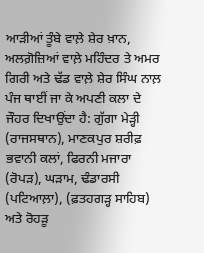ਆੜੀਆਂ ਤੂੰਬੇ ਵਾਲ਼ੇ ਸ਼ੇਰ ਖ਼ਾਨ, ਅਲਗ਼ੋਜ਼ਿਆਂ ਵਾਲ਼ੇ ਮਹਿੰਦਰ ਤੇ ਅਮਰ ਗਿਰੀ ਅਤੇ ਢੱਡ ਵਾਲ਼ੇ ਸ਼ੇਰ ਸਿੰਘ ਨਾਲ਼ ਪੰਜ ਥਾਈਂ ਜਾ ਕੇ ਅਪਣੀ ਕਲਾ ਦੇ ਜੌਹਰ ਦਿਖਾਉਂਦਾ ਹੈ: ਗੁੱਗਾ ਮੇੜ੍ਹੀ (ਰਾਜਸਥਾਨ), ਮਾਣਕਪੁਰ ਸ਼ਰੀਫ਼ ਭਵਾਨੀ ਕਲਾਂ, ਫਿਰਨੀ ਮਜਾਰਾ (ਰੋਪੜ), ਘੜਾਮ, ਢੰਡਾਰਸੀ (ਪਟਿਆਲ਼ਾ), (ਫ਼ਤਹਗੜ੍ਹ ਸਾਹਿਬ) ਅਤੇ ਰੋਹੜੂ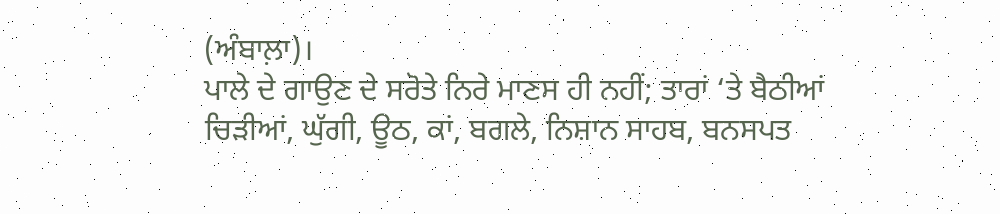(ਅੰਬਾਲ਼ਾ)।
ਪਾਲੇ ਦੇ ਗਾਉਣ ਦੇ ਸਰੋਤੇ ਨਿਰੇ ਮਾਣਸ ਹੀ ਨਹੀਂ; ਤਾਰਾਂ ‘ਤੇ ਬੈਠੀਆਂ ਚਿੜੀਆਂ, ਘੁੱਗੀ, ਊਠ, ਕਾਂ, ਬਗਲੇ, ਨਿਸ਼ਾਨ ਸਾਹਬ, ਬਨਸਪਤ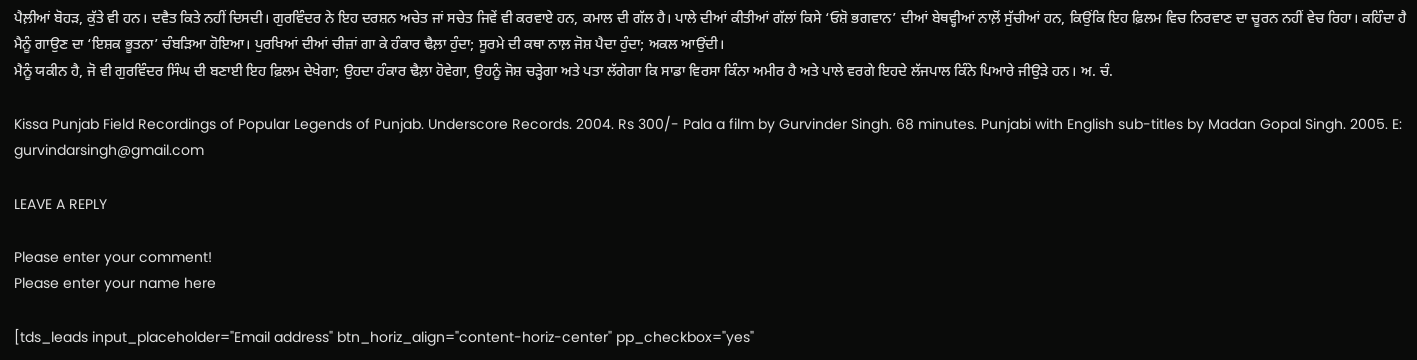ਪੈਲ਼ੀਆਂ ਬੋਹੜ, ਕੁੱਤੇ ਵੀ ਹਨ। ਦਵੈਤ ਕਿਤੇ ਨਹੀਂ ਦਿਸਦੀ। ਗੁਰਵਿੰਦਰ ਨੇ ਇਹ ਦਰਸ਼ਨ ਅਚੇਤ ਜਾਂ ਸਚੇਤ ਜਿਵੇਂ ਵੀ ਕਰਵਾਏ ਹਨ, ਕਮਾਲ ਦੀ ਗੱਲ ਹੈ। ਪਾਲੇ ਦੀਆਂ ਕੀਤੀਆਂ ਗੱਲਾਂ ਕਿਸੇ ‘ਓਸ਼ੋ ਭਗਵਾਨ’ ਦੀਆਂ ਬੇਥਵ੍ਹੀਆਂ ਨਾਲ਼ੋਂ ਸੁੱਚੀਆਂ ਹਨ, ਕਿਉਂਕਿ ਇਹ ਫ਼ਿਲਮ ਵਿਚ ਨਿਰਵਾਣ ਦਾ ਚੂਰਨ ਨਹੀਂ ਵੇਚ ਰਿਹਾ। ਕਹਿੰਦਾ ਹੈ ਮੈਨੂੰ ਗਾਉਣ ਦਾ ‘ਇਸ਼ਕ ਭੂਤਨਾ’ ਚੰਬੜਿਆ ਹੋਇਆ। ਪੁਰਖਿਆਂ ਦੀਆਂ ਚੀਜ਼ਾਂ ਗਾ ਕੇ ਹੰਕਾਰ ਢੈਲ਼ਾ ਹੁੰਦਾ; ਸੂਰਮੇ ਦੀ ਕਥਾ ਨਾਲ਼ ਜੋਸ਼ ਪੈਦਾ ਹੁੰਦਾ; ਅਕਲ ਆਉਂਦੀ।
ਮੈਨੂੰ ਯਕੀਨ ਹੈ, ਜੋ ਵੀ ਗੁਰਵਿੰਦਰ ਸਿੰਘ ਦੀ ਬਣਾਈ ਇਹ ਫ਼ਿਲਮ ਦੇਖੇਗਾ; ਉਹਦਾ ਹੰਕਾਰ ਢੈਲ਼ਾ ਹੋਵੇਗਾ, ਉਹਨੂੰ ਜੋਸ਼ ਚੜ੍ਹੇਗਾ ਅਤੇ ਪਤਾ ਲੱਗੇਗਾ ਕਿ ਸਾਡਾ ਵਿਰਸਾ ਕਿੰਨਾ ਅਮੀਰ ਹੈ ਅਤੇ ਪਾਲੇ ਵਰਗੇ ਇਹਦੇ ਲੱਜਪਾਲ ਕਿੰਨੇ ਪਿਆਰੇ ਜੀਉੜੇ ਹਨ। ਅ. ਚੰ.

Kissa Punjab Field Recordings of Popular Legends of Punjab. Underscore Records. 2004. Rs 300/- Pala a film by Gurvinder Singh. 68 minutes. Punjabi with English sub-titles by Madan Gopal Singh. 2005. E: gurvindarsingh@gmail.com

LEAVE A REPLY

Please enter your comment!
Please enter your name here

[tds_leads input_placeholder="Email address" btn_horiz_align="content-horiz-center" pp_checkbox="yes"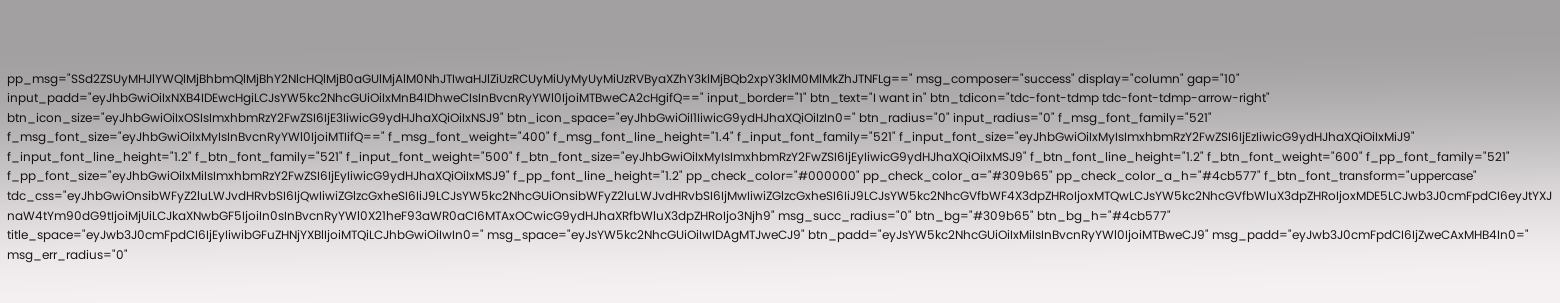pp_msg="SSd2ZSUyMHJlYWQlMjBhbmQlMjBhY2NlcHQlMjB0aGUlMjAlM0NhJTIwaHJlZiUzRCUyMiUyMyUyMiUzRVByaXZhY3klMjBQb2xpY3klM0MlMkZhJTNFLg==" msg_composer="success" display="column" gap="10" input_padd="eyJhbGwiOiIxNXB4IDEwcHgiLCJsYW5kc2NhcGUiOiIxMnB4IDhweCIsInBvcnRyYWl0IjoiMTBweCA2cHgifQ==" input_border="1" btn_text="I want in" btn_tdicon="tdc-font-tdmp tdc-font-tdmp-arrow-right" btn_icon_size="eyJhbGwiOiIxOSIsImxhbmRzY2FwZSI6IjE3IiwicG9ydHJhaXQiOiIxNSJ9" btn_icon_space="eyJhbGwiOiI1IiwicG9ydHJhaXQiOiIzIn0=" btn_radius="0" input_radius="0" f_msg_font_family="521" f_msg_font_size="eyJhbGwiOiIxMyIsInBvcnRyYWl0IjoiMTIifQ==" f_msg_font_weight="400" f_msg_font_line_height="1.4" f_input_font_family="521" f_input_font_size="eyJhbGwiOiIxMyIsImxhbmRzY2FwZSI6IjEzIiwicG9ydHJhaXQiOiIxMiJ9" f_input_font_line_height="1.2" f_btn_font_family="521" f_input_font_weight="500" f_btn_font_size="eyJhbGwiOiIxMyIsImxhbmRzY2FwZSI6IjEyIiwicG9ydHJhaXQiOiIxMSJ9" f_btn_font_line_height="1.2" f_btn_font_weight="600" f_pp_font_family="521" f_pp_font_size="eyJhbGwiOiIxMiIsImxhbmRzY2FwZSI6IjEyIiwicG9ydHJhaXQiOiIxMSJ9" f_pp_font_line_height="1.2" pp_check_color="#000000" pp_check_color_a="#309b65" pp_check_color_a_h="#4cb577" f_btn_font_transform="uppercase" tdc_css="eyJhbGwiOnsibWFyZ2luLWJvdHRvbSI6IjQwIiwiZGlzcGxheSI6IiJ9LCJsYW5kc2NhcGUiOnsibWFyZ2luLWJvdHRvbSI6IjMwIiwiZGlzcGxheSI6IiJ9LCJsYW5kc2NhcGVfbWF4X3dpZHRoIjoxMTQwLCJsYW5kc2NhcGVfbWluX3dpZHRoIjoxMDE5LCJwb3J0cmFpdCI6eyJtYXJnaW4tYm90dG9tIjoiMjUiLCJkaXNwbGF5IjoiIn0sInBvcnRyYWl0X21heF93aWR0aCI6MTAxOCwicG9ydHJhaXRfbWluX3dpZHRoIjo3Njh9" msg_succ_radius="0" btn_bg="#309b65" btn_bg_h="#4cb577" title_space="eyJwb3J0cmFpdCI6IjEyIiwibGFuZHNjYXBlIjoiMTQiLCJhbGwiOiIwIn0=" msg_space="eyJsYW5kc2NhcGUiOiIwIDAgMTJweCJ9" btn_padd="eyJsYW5kc2NhcGUiOiIxMiIsInBvcnRyYWl0IjoiMTBweCJ9" msg_padd="eyJwb3J0cmFpdCI6IjZweCAxMHB4In0=" msg_err_radius="0"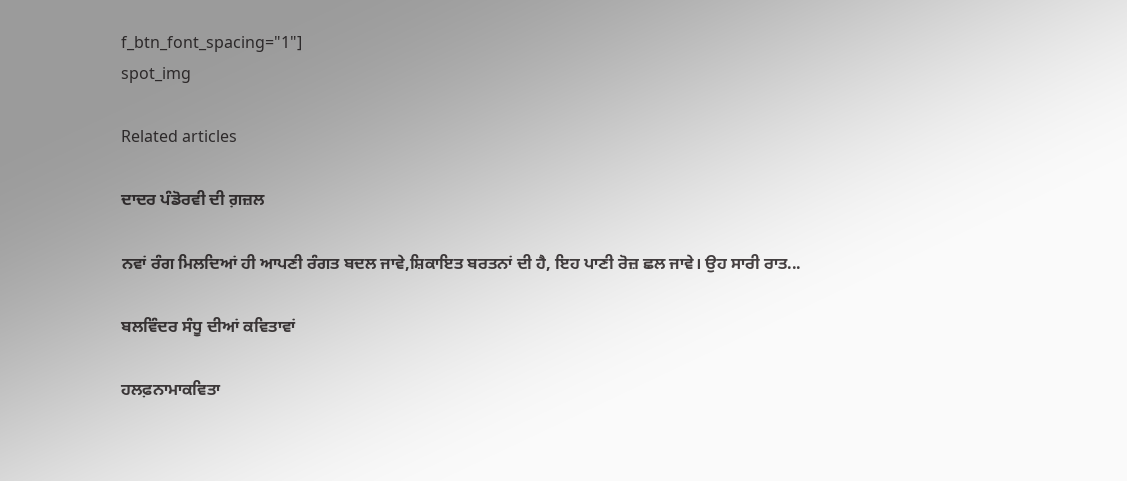f_btn_font_spacing="1"]
spot_img

Related articles

ਦਾਦਰ ਪੰਡੋਰਵੀ ਦੀ ਗ਼ਜ਼ਲ

ਨਵਾਂ ਰੰਗ ਮਿਲਦਿਆਂ ਹੀ ਆਪਣੀ ਰੰਗਤ ਬਦਲ ਜਾਵੇ,ਸ਼ਿਕਾਇਤ ਬਰਤਨਾਂ ਦੀ ਹੈ, ਇਹ ਪਾਣੀ ਰੋਜ਼ ਛਲ ਜਾਵੇ। ਉਹ ਸਾਰੀ ਰਾਤ...

ਬਲਵਿੰਦਰ ਸੰਧੂ ਦੀਆਂ ਕਵਿਤਾਵਾਂ

ਹਲਫ਼ਨਾਮਾਕਵਿਤਾ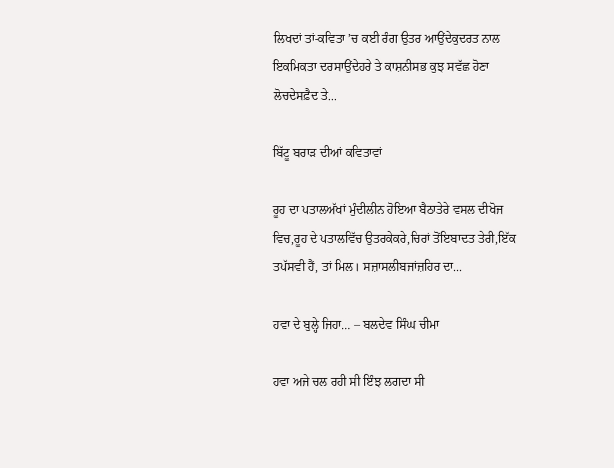ਲਿਖਦਾਂ ਤਾਂ-ਕਵਿਤਾ ’ਚ ਕਈ ਰੰਗ ਉਤਰ ਆਉਂਦੇਕੁਦਰਤ ਨਾਲ ਇਕਮਿਕਤਾ ਦਰਸਾਉਂਦੇਹਰੇ ਤੇ ਕਾਸ਼ਨੀਸਭ ਕੁਝ ਸਵੱਛ ਹੋਣਾ ਲੋਚਦੇਸਫ਼ੈਦ ਤੇ...

ਬਿੱਟੂ ਬਰਾੜ ਦੀਆਂ ਕਵਿਤਾਵਾਂ

ਰੂਹ ਦਾ ਪਤਾਲਅੱਖਾਂ ਮੁੰਦੀਲੀਨ ਹੋਇਆ ਬੈਠਾਤੇਰੇ ਵਸਲ ਦੀਖੋਜ ਵਿਚ,ਰੂਹ ਦੇ ਪਤਾਲਵਿੱਚ ਉਤਰਕੇਕਰੇ,ਚਿਰਾਂ ਤੋਂਇਬਾਦਤ ਤੇਰੀ,ਇੱਕ ਤਪੱਸਵੀ ਹੈਂ, ਤਾਂ ਮਿਲ। ਸਜ਼ਾਸਲੀਬਜਾਂਜ਼ਹਿਰ ਦਾ...

ਹਵਾ ਦੇ ਬੁਲ੍ਹੇ ਜਿਹਾ… – ਬਲਦੇਵ ਸਿੰਘ ਚੀਮਾ

ਹਵਾ ਅਜੇ ਚਲ ਰਹੀ ਸੀ ਇੰਝ ਲਗਦਾ ਸੀ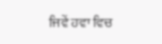ਜਿਵੇਂ ਹਵਾ ਵਿਚ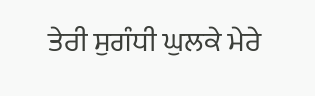ਤੇਰੀ ਸੁਗੰਧੀ ਘੁਲਕੇ ਮੇਰੇ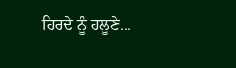ਹਿਰਦੇ ਨੂੰ ਹਲੂਣੇ...